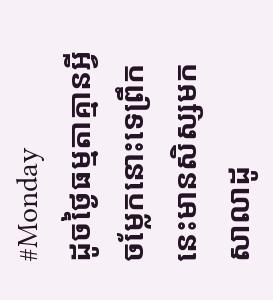#Monday
ដូចថ្ងៃធម្មតាគ្មានអ្វីចម្លែកនោះទេព្រឹកនេះមានសិស្សមកសាលាដូ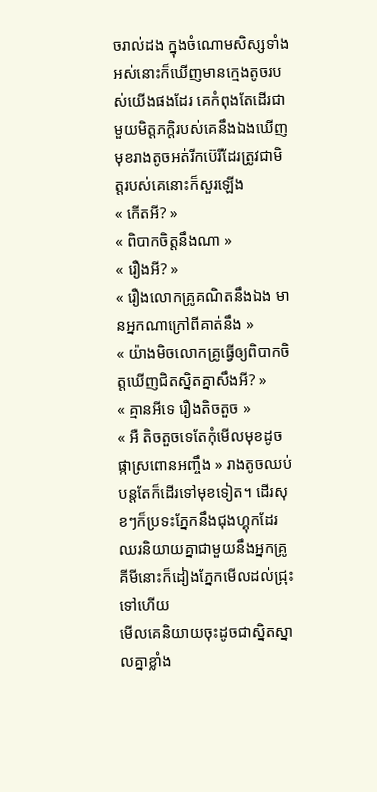ចរាល់ដង ក្នុងចំណោមសិស្សទាំងអស់នោះក៏ឃើញមានក្មេងតូចរបស់យើងផងដែរ គេកំពុងតែដើរជាមួយមិត្តភក្តិរបស់គេនឹងឯងឃើញមុខរាងតូចអត់រីកប៊េរីដែរត្រូវជាមិត្តរបស់គេនោះក៏សួរឡើង
« កើតអី? »
« ពិបាកចិត្តនឹងណា »
« រឿងអី? »
« រឿងលោកគ្រូគណិតនឹងឯង មានអ្នកណាក្រៅពីគាត់នឹង »
« យ៉ាងមិចលោកគ្រូធ្វើឲ្យពិបាកចិត្តឃើញជិតស្និតគ្នាសឹងអី? »
« គ្មានអីទេ រឿងតិចតួច »
« អឺ តិចតួចទេតែកុំមើលមុខដូចផ្កាស្រពោនអញ្ចឹង » រាងតូចឈប់បន្តតែក៏ដើរទៅមុខទៀត។ ដើរសុខៗក៏ប្រទះភ្នែកនឹងជុងហ្គុកដែរឈរនិយាយគ្នាជាមួយនឹងអ្នកគ្រូគីមីនោះក៏ដៀងភ្នែកមើលដល់ជ្រុះទៅហើយ
មើលគេនិយាយចុះដូចជាស្និតស្នាលគ្នាខ្លាំង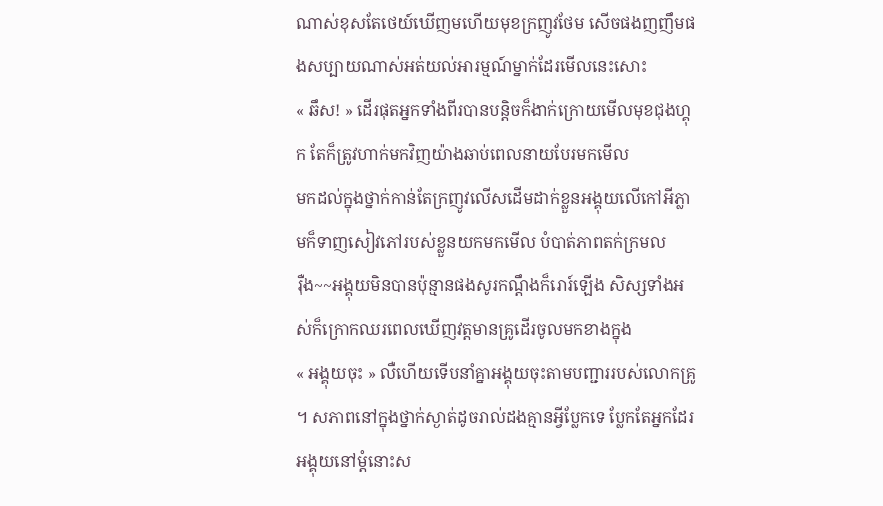ណាស់ខុសតែថេយ៍ឃើញមហើយមុខក្រញូវថែម សើចផងញញឹមផងសប្បាយណាស់អត់យល់អារម្មណ៍ម្នាក់ដែរមើលនេះសោះ
« ឆឹស! » ដើរផុតអ្នកទាំងពីរបានបន្តិចក៏ងាក់ក្រោយមើលមុខជុងហ្គុក តែក៏ត្រូវហាក់មកវិញយ៉ាងឆាប់ពេលនាយបែរមកមើល
មកដល់ក្នុងថ្នាក់កាន់តែក្រញូវលើសដើមដាក់ខ្លួនអង្គុយលើកៅអីភ្លាមក៏ទាញសៀវភៅរបស់ខ្លួនយកមកមើល បំបាត់ភាពតក់ក្រមល
រ៉ឺង~~អង្គុយមិនបានប៉ុន្មានផងសូរកណ្តឹងក៏រោរ៍ឡើង សិស្សទាំងអស់ក៏ក្រោកឈរពេលឃើញវត្តមានគ្រូដើរចូលមកខាងក្នុង
« អង្គុយចុះ » លឺហើយទើបនាំគ្នាអង្គុយចុះតាមបញ្ជាររបស់លោកគ្រូ ។ សភាពនៅក្នុងថ្នាក់ស្ងាត់ដូចរាល់ដងគ្មានអ្វីប្លែកទេ ប្លែកតែអ្នកដែរអង្គុយនៅម្តំនោះស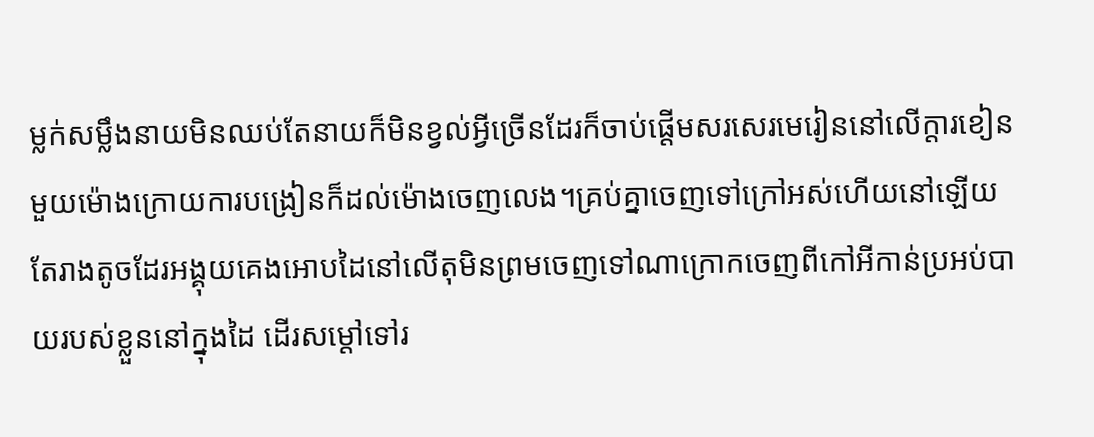ម្លក់សម្លឹងនាយមិនឈប់តែនាយក៏មិនខ្វល់អ្វីច្រើនដែរក៏ចាប់ផ្តើមសរសេរមេរៀននៅលើក្តារខៀន
មួយម៉ោងក្រោយការបង្រៀនក៏ដល់ម៉ោងចេញលេង។គ្រប់គ្នាចេញទៅក្រៅអស់ហើយនៅឡើយតែរាងតូចដែរអង្គុយគេងអោបដៃនៅលើតុមិនព្រមចេញទៅណាក្រោកចេញពីកៅអីកាន់ប្រអប់បាយរបស់ខ្លួននៅក្នុងដៃ ដើរសម្តៅទៅរ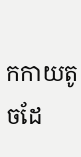កកាយតូចដែ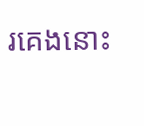រគេងនោះ